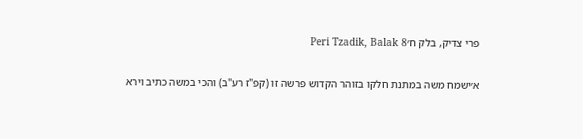פרי צדיק, בלק ח׳Peri Tzadik, Balak 8

א׳ישמח משה במתנת חלקו בזוהר הקדוש פרשה זו (קפ"ז רע"ב) והכי במשה כתיב וירא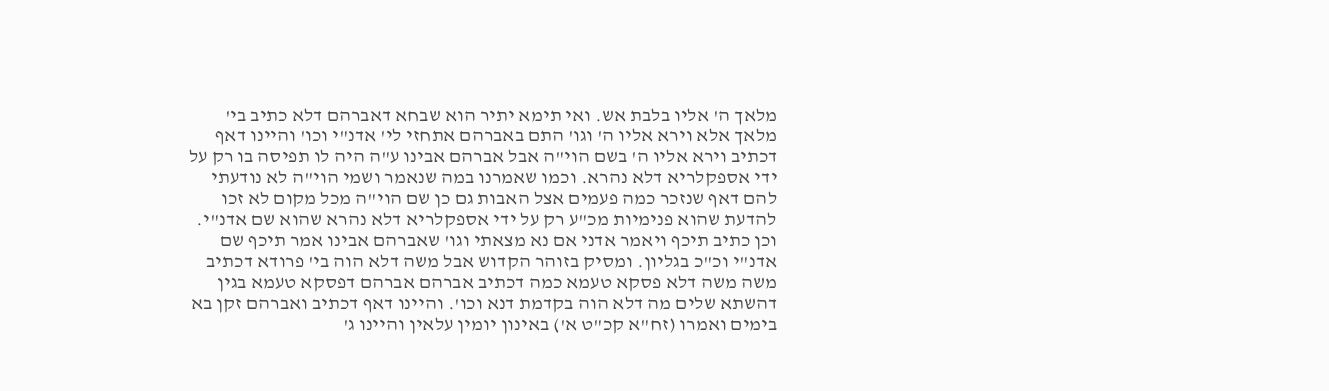מלאך ה' אליו בלבת אש. ואי תימא יתיר הוא שבחא דאברהם דלא כתיב בי' מלאך אלא וירא אליו ה' וגו' התם באברהם אתחזי לי' אדנ"י וכו' והיינו דאף דכתיב וירא אליו ה' בשם הוי"ה אבל אברהם אבינו ע"ה היה לו תפיסה בו רק על ידי אספקלריא דלא נהרא. וכמו שאמרנו במה שנאמר ושמי הוי"ה לא נודעתי להם דאף שנזכר כמה פעמים אצל האבות גם כן שם הוי"ה מכל מקום לא זכו להדעת שהוא פנימיות מכ"ע רק על ידי אספקלריא דלא נהרא שהוא שם אדנ"י. וכן כתיב תיכף ויאמר אדני אם נא מצאתי וגו' שאברהם אבינו אמר תיכף שם אדנ"י וכ"כ בגליון. ומסיק בזוהר הקדוש אבל משה דלא הוה בי' פרודא דכתיב משה משה דלא פסקא טעמא כמה דכתיב אברהם אברהם דפסקא טעמא בגין דהשתא שלים מה דלא הוה בקדמת דנא וכו'. והיינו דאף דכתיב ואברהם זקן בא בימים ואמרו (זח"א קכ"ט א') באינון יומין עלאין והיינו ג'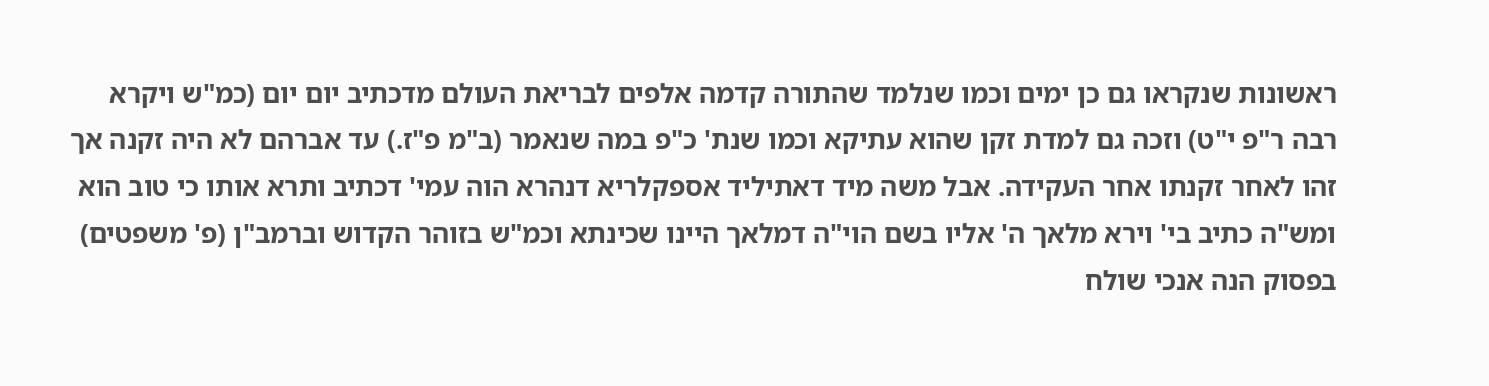ראשונות שנקראו גם כן ימים וכמו שנלמד שהתורה קדמה אלפים לבריאת העולם מדכתיב יום יום (כמ"ש ויקרא רבה ר"פ י"ט) וזכה גם למדת זקן שהוא עתיקא וכמו שנת' כ"פ במה שנאמר (ב"מ פ"ז.) עד אברהם לא היה זקנה אך זהו לאחר זקנתו אחר העקידה. אבל משה מיד דאתיליד אספקלריא דנהרא הוה עמי' דכתיב ותרא אותו כי טוב הוא ומש"ה כתיב בי' וירא מלאך ה' אליו בשם הוי"ה דמלאך היינו שכינתא וכמ"ש בזוהר הקדוש וברמב"ן (פ' משפטים) בפסוק הנה אנכי שולח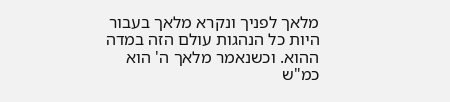מלאך לפניך ונקרא מלאך בעבור היות כל הנהגות עולם הזה במדה ההוא. וכשנאמר מלאך ה' הוא כמ"ש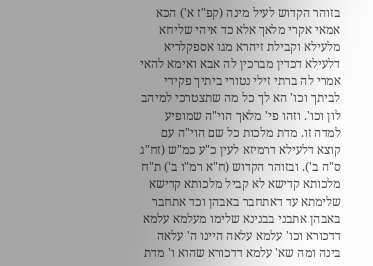בזוהר הקדוש לעיל מינה (קפ"ז א') הכא אמאי אקרי מלאך אלא כד איהי שליחא מלעילא וקבילת זיהרא מגו אספקלריא דלעילא דכדין מברכין לה אבא ואימא להאי אמרי לה ברתי זילי נטורי ביתיך פקידי לביתך וכו' הא לך כל מה שתצטרכי למיהב לון וכו'. וזהו פי' מלאך הוי"ה שמופיע למדה זו. מדת מלכות כל שם הוי"ה עם קוצא דלעילא דרמיזא לעין כ"ע כמ"ש (זח"ג ס"ה ב'). ובזוהר הקדוש (ח"א רמ"ו ב') ת"ח מלכותא קדישא לא קביל מלכותא קדישא שלימתא עד דאתחבר באבהן וכד אתחבר באבהן אתבני בבנינא שלימו מעלמא עלמא דדכורא וכו' עלמא עלאה היינו ה' עלאה בינה ומה שא' עלמא דדכורא שהוא ו' מדת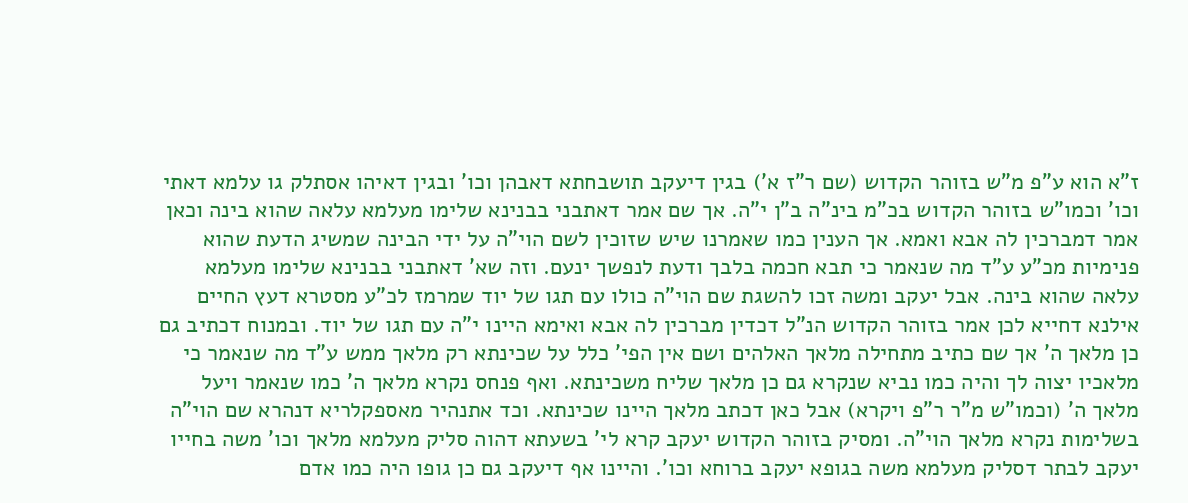ז"א הוא ע"פ מ"ש בזוהר הקדוש (שם ר"ז א') בגין דיעקב תושבחתא דאבהן וכו' ובגין דאיהו אסתלק גו עלמא דאתי וכו' וכמו"ש בזוהר הקדוש בכ"מ בינ"ה ב"ן י"ה. אך שם אמר דאתבני בבנינא שלימו מעלמא עלאה שהוא בינה וכאן אמר דמברכין לה אבא ואמא. אך הענין כמו שאמרנו שיש שזוכין לשם הוי"ה על ידי הבינה שמשיג הדעת שהוא פנימיות מכ"ע ע"ד מה שנאמר כי תבא חכמה בלבך ודעת לנפשך ינעם. וזה שא' דאתבני בבנינא שלימו מעלמא עלאה שהוא בינה. אבל יעקב ומשה זכו להשגת שם הוי"ה כולו עם תגו של יוד שמרמז לכ"ע מסטרא דעץ החיים אילנא דחייא לכן אמר בזוהר הקדוש הנ"ל דכדין מברכין לה אבא ואימא היינו י"ה עם תגו של יוד. ובמנוח דכתיב גם כן מלאך ה' אך שם כתיב מתחילה מלאך האלהים ושם אין הפי' כלל על שכינתא רק מלאך ממש ע"ד מה שנאמר כי מלאכיו יצוה לך והיה כמו נביא שנקרא גם כן מלאך שליח משכינתא. ואף פנחס נקרא מלאך ה' כמו שנאמר ויעל מלאך ה' (וכמו"ש מ"ר ר"פ ויקרא) אבל כאן דכתב מלאך היינו שכינתא. וכד אתנהיר מאספקלריא דנהרא שם הוי"ה בשלימות נקרא מלאך הוי"ה. ומסיק בזוהר הקדוש יעקב קרא לי' בשעתא דהוה סליק מעלמא מלאך וכו' משה בחייו יעקב לבתר דסליק מעלמא משה בגופא יעקב ברוחא וכו'. והיינו אף דיעקב גם כן גופו היה כמו אדם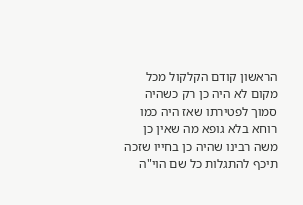הראשון קודם הקלקול מכל מקום לא היה כן רק כשהיה סמוך לפטירתו שאז היה כמו רוחא בלא גופא מה שאין כן משה רבינו שהיה כן בחייו שזכה תיכף להתגלות כל שם הוי"ה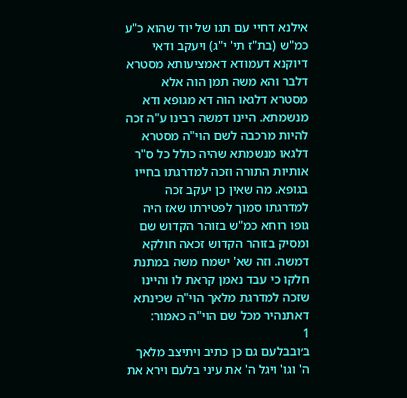אילנא דחיי עם תגו של יוד שהוא כ"ע כמ"ש (בת"ז תי' י"ג) ויעקב ודאי דיוקנא דעמודא דאמציעותא מסטרא דלבר והא משה תמן הוה אלא מסטרא דלגאו הוה דא מגופא ודא מנשמתא. היינו דמשה רבינו ע"ה זכה להיות מרכבה לשם הוי"ה מסטרא דלגאו מנשמתא שהיה כולל כל ס"ר אותיות התורה וזכה למדרגתו בחייו בגופא. מה שאין כן יעקב זכה למדרגתו סמוך לפטירתו שאז היה גופו רוחא כמ"ש בזוהר הקדוש שם ומסיק בזוהר הקדוש זכאה חולקא דמשה. וזה שא' ישמח משה במתנת חלקו כי עבד נאמן קראת לו והיינו שזכה למדרגת מלאך הוי"ה שכינתא דאתנהיר מכל שם הוי"ה כאמור:
1
ב׳ובבלעם גם כן כתיב ויתיצב מלאך ה' וגו' ויגל ה' את עיני בלעם וירא את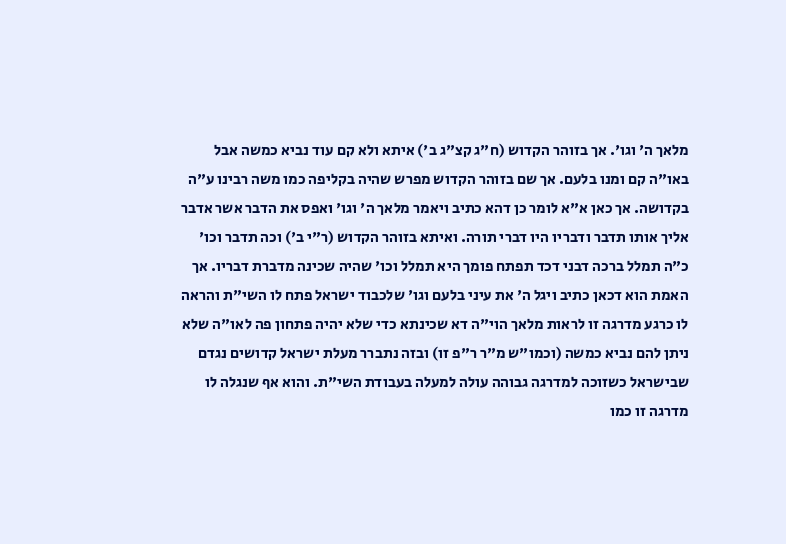מלאך ה' וגו'. אך בזוהר הקדוש (ח"ג קצ"ג ב') איתא ולא קם עוד נביא כמשה אבל באו"ה קם ומנו בלעם. אך שם בזוהר הקדוש מפרש שהיה בקליפה כמו משה רבינו ע"ה בקדושה. אך כאן א"א לומר כן דהא כתיב ויאמר מלאך ה' וגו' ואפס את הדבר אשר אדבר אליך אותו תדבר ודבריו היו דברי תורה. ואיתא בזוהר הקדוש (ר"י ב') וכה תדבר וכו' כ"ה תמלל ברכה דבני דכד תפתח פומך היא תמלל וכו' שהיה שכינה מדברת דבריו. אך האמת הוא דכאן כתיב ויגל ה' את עיני בלעם וגו' שלכבוד ישראל פתח לו השי"ת והראה לו כרגע מדרגה זו לראות מלאך הוי"ה דא שכינתא כדי שלא יהיה פתחון פה לאו"ה שלא ניתן להם נביא כמשה (וכמו"ש מ"ר ר"פ זו) ובזה נתברר מעלת ישראל קדושים נגדם שבישראל כשזוכה למדרגה גבוהה עולה למעלה בעבודת השי"ת. והוא אף שנגלה לו מדרגה זו כמו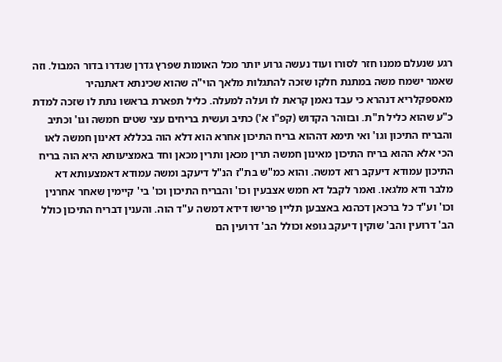רגע שנעלם ממנו חזר לסורו ועוד נעשה גרוע יותר מכל האומות שפרץ גדרן שגדרו בדור המבול. וזה שאמר ישמח משה במתנת חלקו שזכה להתגלות מלאך הוי"ה שהוא שכינתא דאתנהיר מאספקלריא דנהרא כי עבד נאמן קראת לו ועלה למעלה. כליל תפארת בראשו נתת לו שזכה למדת כ"ע שהוא כליל ת"ת. ובזוהר הקדוש (קפ"ו א') כתיב ועשית בריחים עצי שטים חמשה וגו' וכתיב והבריח התיכון וגו' ואי תימא דההוא בריח התיכון אחרא הוא דלא הוה בכללא דאינון חמשה לאו הכי אלא ההוא בריח התיכון מאינון חמשה תרין מכאן ותרין מכאן וחד באמציעותא היא הוה בריח התיכון עמודא דיעקב רזא דמשה. והוא כמ"ש בת"ז הנ"ל דיעקב ומשה עמודא דאמצעותא דא מלבר ודא מלגאו. ואמר לקבל דא חמש אצבעין וכו' והבריח התיכון וכו' בי' קיימין שאחר אחרנין וכו' וע"ד כל ברכאן דכהנא באצבען תליין פרישו דידא דמשה ע"ד הוה. והענין דבריח התיכון כולל הב' דרועין והב' שוקין דיעקב גופא וכולל הב' דרועין הם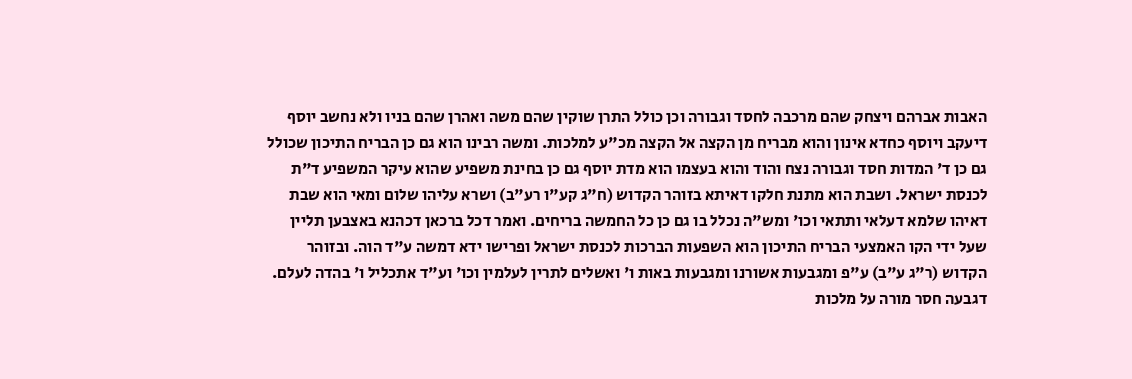האבות אברהם ויצחק שהם מרכבה לחסד וגבורה וכן כולל התרן שוקין שהם משה ואהרן שהם בניו ולא נחשב יוסף דיעקב ויוסף כחדא אינון והוא מבריח מן הקצה אל הקצה מכ"ע למלכות. ומשה רבינו הוא גם כן הבריח התיכון שכולל גם כן ד' המדות חסד וגבורה נצח והוד והוא בעצמו הוא מדת יוסף גם כן בחינת משפיע שהוא עיקר המשפיע ד"ת לכנסת ישראל. ושבת הוא מתנת חלקו דאיתא בזוהר הקדוש (ח"ג קע"ו רע"ב) ושרא עליהו שלום ומאי הוא שבת דאיהו שלמא דעלאי ותתאי וכו' ומש"ה נכלל בו גם כן כל החמשה בריחים. ואמר דכל ברכאן דכהנא באצבען תליין שעל ידי הקו האמצעי הבריח התיכון הוא השפעות הברכות לכנסת ישראל ופרישו ידא דמשה ע"ד הוה. ובזוהר הקדוש (ר"ג ע"ב) ע"פ ומגבעות אשורנו ומגבעות באות ו' ואשלים לתרין לעלמין וכו' וע"ד אתכליל ו' בהדה לעלם. דגבעה חסר מורה על מלכות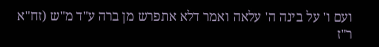ועם ו' על בינה ה' עלאה ואמר דלא אתפרש מן ברה ע"ד מ"ש (זח"א ר"ז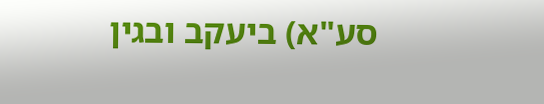סע"א) ביעקב ובגין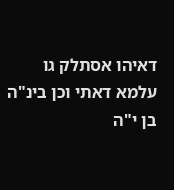דאיהו אסתלק גו עלמא דאתי וכן בינ"ה בן י"ה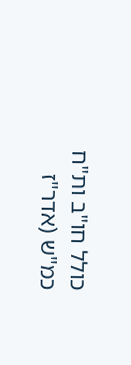כולל חו"ב ות"ח כמ"ש (אדר"ז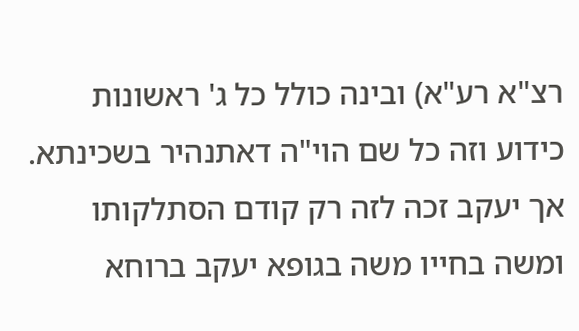רצ"א רע"א) ובינה כולל כל ג' ראשונות כידוע וזה כל שם הוי"ה דאתנהיר בשכינתא. אך יעקב זכה לזה רק קודם הסתלקותו ומשה בחייו משה בגופא יעקב ברוחא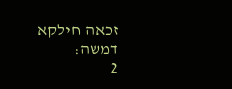זכאה חילקא דמשה:
2